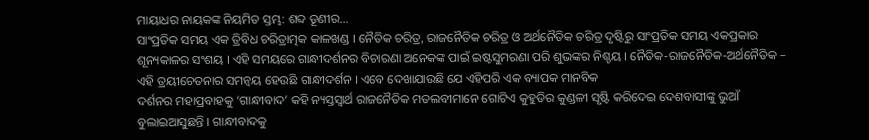ମାୟାଧର ନାୟକଙ୍କ ନିୟମିତ ସ୍ତମ୍ଭ: ଶବ୍ଦ ତୂଣୀର…
ସାଂପ୍ରତିକ ସମୟ ଏକ ତ୍ରିବିଧ ଚରିତ୍ରାତ୍ମକ କାଳଖଣ୍ଡ । ନୈତିକ ଚରିତ୍ର, ରାଜନୈତିକ ଚରିତ୍ର ଓ ଅର୍ଥନୈତିକ ଚରିତ୍ର ଦୃଷ୍ଟିରୁ ସାଂପ୍ରତିକ ସମୟ ଏକପ୍ରକାର ଶୂନ୍ୟକାଳର ସଂଶୟ । ଏହି ସମୟରେ ଗାନ୍ଧୀଦର୍ଶନର ବିଚାରଣା ଅନେକଙ୍କ ପାଇଁ ଇଷ୍ଟସୁମରଣା ପରି ଶୁଭଙ୍କର ନିଶ୍ଚୟ । ନୈତିକ-ରାଜନୈତିକ-ଅର୍ଥନୈତିକ – ଏହି ତ୍ରୟୀଚେତନାର ସମନ୍ୱୟ ହେଉଛି ଗାନ୍ଧୀଦର୍ଶନ । ଏବେ ଦେଖାଯାଉଛି ଯେ ଏହିପରି ଏକ ବ୍ୟାପକ ମାନବିକ
ଦର୍ଶନର ମହାପ୍ରବାହକୁ ‘ଗାନ୍ଧୀବାଦ’ କହି ନ୍ୟସ୍ତସ୍ୱାର୍ଥ ରାଜନୈତିକ ମତଲବୀମାନେ ଗୋଟିଏ କୁହୁଡିର କୁଣ୍ଡଳୀ ସୃଷ୍ଟି କରିଦେଇ ଦେଶବାସୀଙ୍କୁ ଭୁଆଁ ବୁଲାଇଆସୁଛନ୍ତି । ଗାନ୍ଧୀବାଦକୁ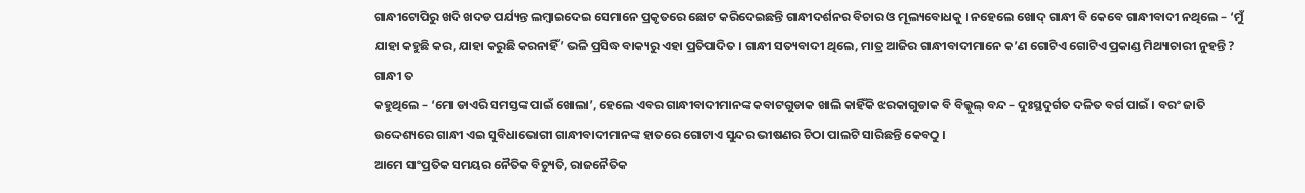ଗାନ୍ଧୀଟୋପିରୁ ଖଦି ଖଦଡ ପର୍ଯ୍ୟନ୍ତ ଲମ୍ବାଇଦେଇ ସେମାନେ ପ୍ରକୃତରେ ଛୋଟ କରିଦେଇଛନ୍ତି ଗାନ୍ଧୀଦର୍ଶନର ବିଚାର ଓ ମୂଲ୍ୟବୋଧକୁ । ନହେଲେ ଖୋଦ୍ ଗାନ୍ଧୀ ବି କେବେ ଗାନ୍ଧୀବାଦୀ ନଥିଲେ – ‘ମୁଁ ଯାହା କହୁଛି କର, ଯାହା କରୁଛି କରନାହିଁ’ ଭଳି ପ୍ରସିଦ୍ଧ ବାକ୍ୟରୁ ଏହା ପ୍ରତିପାଦିତ । ଗାନ୍ଧୀ ସତ୍ୟବାଦୀ ଥିଲେ, ମାତ୍ର ଆଜିର ଗାନ୍ଧୀବାଦୀମାନେ କ’ଣ ଗୋଟିଏ ଗୋଟିଏ ପ୍ରକାଣ୍ଡ ମିଥ୍ୟାଚାରୀ ନୁହନ୍ତି ? ଗାନ୍ଧୀ ତ
କହୁଥିଲେ – ‘ମୋ ଡାଏରି ସମସ୍ତଙ୍କ ପାଇଁ ଖୋଲା’, ହେଲେ ଏବର ଗାନ୍ଧୀବାଦୀମାନଙ୍କ କବାଟଗୁଡାକ ଖାଲି କାହିଁକି ଝରକାଗୁଡାକ ବି ବିଲ୍କୁଲ୍ ବନ୍ଦ – ଦୁଃସ୍ଥଦୁର୍ଗତ ଦଳିତ ବର୍ଗ ପାଇଁ । ବରଂ ଜାତି ଉଦ୍ଦେଶ୍ୟରେ ଗାନ୍ଧୀ ଏଇ ସୁବିଧାଭୋଗୀ ଗାନ୍ଧୀବାଦୀମାନଙ୍କ ହାତରେ ଗୋଟାଏ ସୁନ୍ଦର ଭୀଷଣର ଚିଠା ପାଲଟି ସାରିଛନ୍ତି କେବଠୁ ।
ଆମେ ସାଂପ୍ରତିକ ସମୟର ନୈତିକ ବିଚ୍ୟୁତି, ରାଜନୈତିକ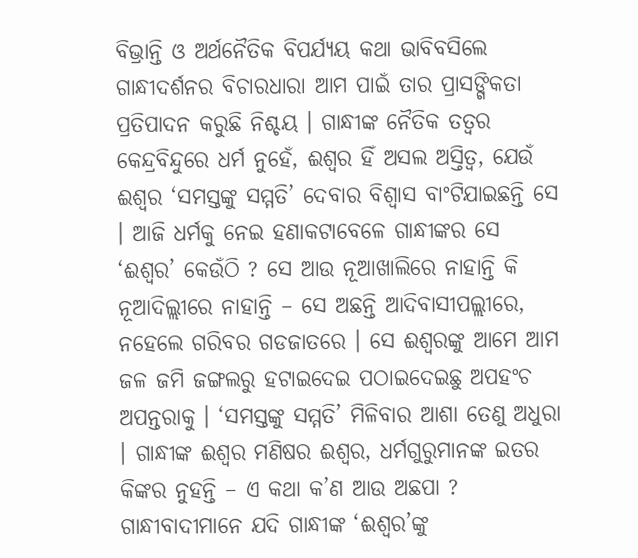ବିଭ୍ରାନ୍ତି ଓ ଅର୍ଥନୈତିକ ବିପର୍ଯ୍ୟୟ କଥା ଭାବିବସିଲେ ଗାନ୍ଧୀଦର୍ଶନର ବିଚାରଧାରା ଆମ ପାଇଁ ତାର ପ୍ରାସଙ୍ଗିକତା ପ୍ରତିପାଦନ କରୁଛି ନିଶ୍ଚୟ । ଗାନ୍ଧୀଙ୍କ ନୈତିକ ତତ୍ୱର କେନ୍ଦ୍ରବିନ୍ଦୁରେ ଧର୍ମ ନୁହେଁ, ଈଶ୍ୱର ହିଁ ଅସଲ ଅସ୍ତିତ୍ୱ, ଯେଉଁ ଈଶ୍ୱର ‘ସମସ୍ତଙ୍କୁ ସମ୍ମତି’ ଦେବାର ବିଶ୍ୱାସ ବାଂଟିଯାଇଛନ୍ତି ସେ । ଆଜି ଧର୍ମକୁ ନେଇ ହଣାକଟାବେଳେ ଗାନ୍ଧୀଙ୍କର ସେ ‘ଈଶ୍ୱର’ କେଉଁଠି ? ସେ ଆଉ ନୂଆଖାଲିରେ ନାହାନ୍ତି କି ନୂଆଦିଲ୍ଲୀରେ ନାହାନ୍ତି – ସେ ଅଛନ୍ତି ଆଦିବାସୀପଲ୍ଲୀରେ, ନହେଲେ ଗରିବର ଗଡଜାତରେ । ସେ ଈଶ୍ୱରଙ୍କୁ ଆମେ ଆମ
ଜଳ ଜମି ଜଙ୍ଗଲରୁ ହଟାଇଦେଇ ପଠାଇଦେଇଛୁ ଅପହଂଚ ଅପନ୍ତରାକୁ । ‘ସମସ୍ତଙ୍କୁ ସମ୍ମତି’ ମିଳିବାର ଆଶା ତେଣୁ ଅଧୁରା । ଗାନ୍ଧୀଙ୍କ ଈଶ୍ୱର ମଣିଷର ଈଶ୍ୱର, ଧର୍ମଗୁରୁମାନଙ୍କ ଇତର କିଙ୍କର ନୁହନ୍ତି – ଏ କଥା କ’ଣ ଆଉ ଅଛପା ? ଗାନ୍ଧୀବାଦୀମାନେ ଯଦି ଗାନ୍ଧୀଙ୍କ ‘ଈଶ୍ୱର’ଙ୍କୁ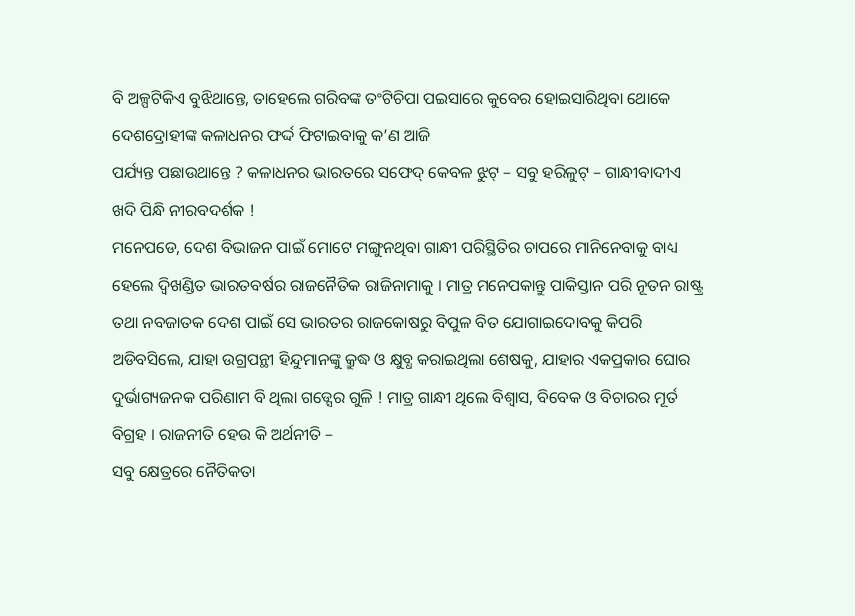ବି ଅଳ୍ପଟିକିଏ ବୁଝିଥାନ୍ତେ, ତାହେଲେ ଗରିବଙ୍କ ତଂଟିଚିପା ପଇସାରେ କୁବେର ହୋଇସାରିଥିବା ଥୋକେ ଦେଶଦ୍ରୋହୀଙ୍କ କଳାଧନର ଫର୍ଦ୍ଦ ଫିଟାଇବାକୁ କ’ଣ ଆଜି
ପର୍ଯ୍ୟନ୍ତ ପଛାଉଥାନ୍ତେ ? କଳାଧନର ଭାରତରେ ସଫେଦ୍ କେବଳ ଝୁଟ୍ – ସବୁ ହରିଳୁଟ୍ – ଗାନ୍ଧୀବାଦୀଏ ଖଦି ପିନ୍ଧି ନୀରବଦର୍ଶକ !
ମନେପଡେ, ଦେଶ ବିଭାଜନ ପାଇଁ ମୋଟେ ମଙ୍ଗୁନଥିବା ଗାନ୍ଧୀ ପରିସ୍ଥିତିର ଚାପରେ ମାନିନେବାକୁ ବାଧ୍ୟ ହେଲେ ଦ୍ୱିଖଣ୍ଡିତ ଭାରତବର୍ଷର ରାଜନୈତିକ ରାଜିନାମାକୁ । ମାତ୍ର ମନେପକାନ୍ତୁ ପାକିସ୍ତାନ ପରି ନୂତନ ରାଷ୍ଟ୍ର ତଥା ନବଜାତକ ଦେଶ ପାଇଁ ସେ ଭାରତର ରାଜକୋଷରୁ ବିପୁଳ ବିତ ଯୋଗାଇଦୋବକୁ କିପରି ଅଡିବସିଲେ, ଯାହା ଉଗ୍ରପନ୍ଥୀ ହିନ୍ଦୁମାନଙ୍କୁ କ୍ରୁଦ୍ଧ ଓ କ୍ଷୁବ୍ଧ କରାଇଥିଲା ଶେଷକୁ, ଯାହାର ଏକପ୍ରକାର ଘୋର ଦୁର୍ଭାଗ୍ୟଜନକ ପରିଣାମ ବି ଥିଲା ଗଡ୍ସେର ଗୁଳି ! ମାତ୍ର ଗାନ୍ଧୀ ଥିଲେ ବିଶ୍ୱାସ, ବିବେକ ଓ ବିଚାରର ମୂର୍ତ ବିଗ୍ରହ । ରାଜନୀତି ହେଉ କି ଅର୍ଥନୀତି –
ସବୁ କ୍ଷେତ୍ରରେ ନୈତିକତା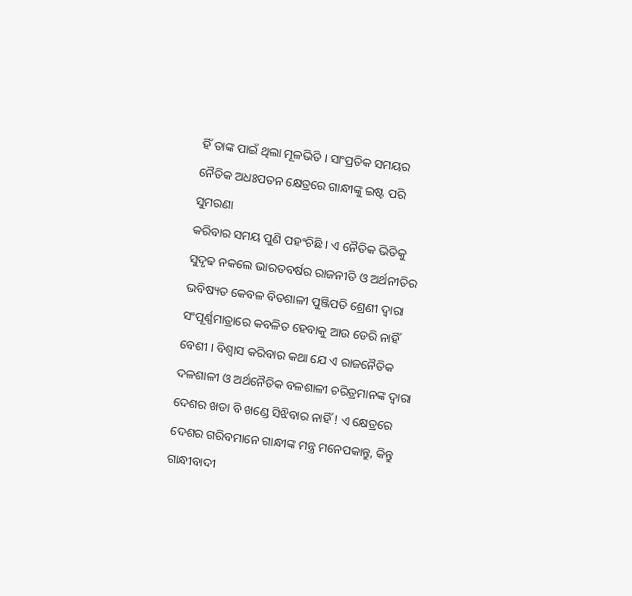ହିଁ ତାଙ୍କ ପାଇଁ ଥିଲା ମୂଳଭିତି । ସାଂପ୍ରତିକ ସମୟର ନୈତିକ ଅଧଃପତନ କ୍ଷେତ୍ରରେ ଗାନ୍ଧୀଙ୍କୁ ଇଷ୍ଟ ପରି ସୁମରଣା
କରିବାର ସମୟ ପୁଣି ପହଂଚିଛି । ଏ ନୈତିକ ଭିତିକୁ ସୁଦୃଢ ନକଲେ ଭାରତବର୍ଷର ରାଜନୀତି ଓ ଅର୍ଥନୀତିର ଭବିଷ୍ୟତ କେବଳ ବିତଶାଳୀ ପୁଞ୍ଜିପତି ଶ୍ରେଣୀ ଦ୍ୱାରା ସଂପୂର୍ଣ୍ଣମାତ୍ରାରେ କବଳିତ ହେବାକୁ ଆଉ ଡେରି ନାହିଁ ବେଶୀ । ବିଶ୍ୱାସ କରିବାର କଥା ଯେ ଏ ରାଜନୈତିକ ଦଳଶାଳୀ ଓ ଅର୍ଥନୈତିକ ବଳଶାଳୀ ଚରିତ୍ରମାନଙ୍କ ଦ୍ୱାରା ଦେଶର ଖଡା ବି ଖଣ୍ଡେ ସିଝିବାର ନାହିଁ ! ଏ କ୍ଷେତ୍ରରେ ଦେଶର ଗରିବମାନେ ଗାନ୍ଧୀଙ୍କ ମନ୍ତ୍ର ମନେପକାନ୍ତୁ, କିନ୍ତୁ ଗାନ୍ଧୀବାଦୀ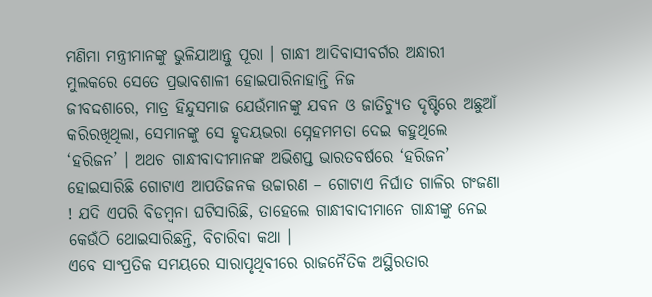ମଣିମା ମନ୍ତ୍ରୀମାନଙ୍କୁ ଭୁଳିଯାଆନ୍ତୁ ପୂରା । ଗାନ୍ଧୀ ଆଦିବାସୀବର୍ଗର ଅନ୍ଧାରୀ ମୁଲକରେ ସେତେ ପ୍ରଭାବଶାଳୀ ହୋଇପାରିନାହାନ୍ତି ନିଜ
ଜୀବଦ୍ଦଶାରେ, ମାତ୍ର ହିନ୍ଦୁସମାଜ ଯେଉଁମାନଙ୍କୁ ଯବନ ଓ ଜାତିଚ୍ୟୁତ ଦୃଷ୍ଟିରେ ଅଛୁଆଁ କରିରଖିଥିଲା, ସେମାନଙ୍କୁ ସେ ହୃଦୟଭରା ସ୍ନେହମମତା ଦେଇ କହୁଥିଲେ ‘ହରିଜନ’ । ଅଥଚ ଗାନ୍ଧୀବାଦୀମାନଙ୍କ ଅଭିଶପ୍ତ ଭାରତବର୍ଷରେ ‘ହରିଜନ’ ହୋଇସାରିଛି ଗୋଟାଏ ଆପତିଜନକ ଉଚ୍ଚାରଣ – ଗୋଟାଏ ନିର୍ଘାତ ଗାଳିର ଗଂଜଣା ! ଯଦି ଏପରି ବିଡମ୍ବନା ଘଟିସାରିଛି, ତାହେଲେ ଗାନ୍ଧୀବାଦୀମାନେ ଗାନ୍ଧୀଙ୍କୁ ନେଇ କେଉଁଠି ଥୋଇସାରିଛନ୍ତି, ବିଚାରିବା କଥା ।
ଏବେ ସାଂପ୍ରତିକ ସମୟରେ ସାରାପୃଥିବୀରେ ରାଜନୈତିକ ଅସ୍ଥିରତାର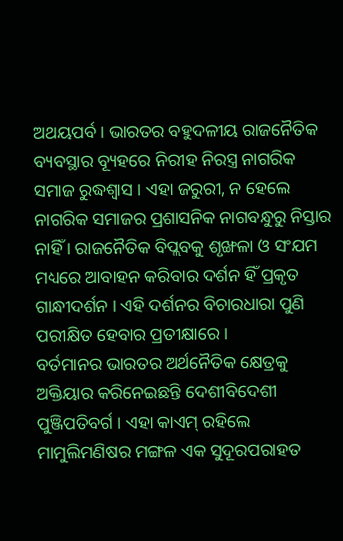ଅଥୟପର୍ବ । ଭାରତର ବହୁଦଳୀୟ ରାଜନୈତିକ ବ୍ୟବସ୍ଥାର ବ୍ୟୂହରେ ନିରୀହ ନିରସ୍ତ୍ର ନାଗରିକ ସମାଜ ରୁଦ୍ଧଶ୍ୱାସ । ଏହା ଜରୁରୀ, ନ ହେଲେ ନାଗରିକ ସମାଜର ପ୍ରଶାସନିକ ନାଗବନ୍ଧୁରୁ ନିସ୍ତାର ନାହିଁ । ରାଜନୈତିକ ବିପ୍ଲବକୁ ଶୃଙ୍ଖଳା ଓ ସଂଯମ ମଧ୍ୟରେ ଆବାହନ କରିବାର ଦର୍ଶନ ହିଁ ପ୍ରକୃତ ଗାନ୍ଧୀଦର୍ଶନ । ଏହି ଦର୍ଶନର ବିଚାରଧାରା ପୁଣି ପରୀକ୍ଷିତ ହେବାର ପ୍ରତୀକ୍ଷାରେ ।
ବର୍ତମାନର ଭାରତର ଅର୍ଥନୈତିକ କ୍ଷେତ୍ରକୁ ଅକ୍ତିୟାର କରିନେଇଛନ୍ତି ଦେଶୀବିଦେଶୀ ପୁଞ୍ଜିପତିବର୍ଗ । ଏହା କାଏମ୍ ରହିଲେ ମାମୁଲିମଣିଷର ମଙ୍ଗଳ ଏକ ସୁଦୂରପରାହତ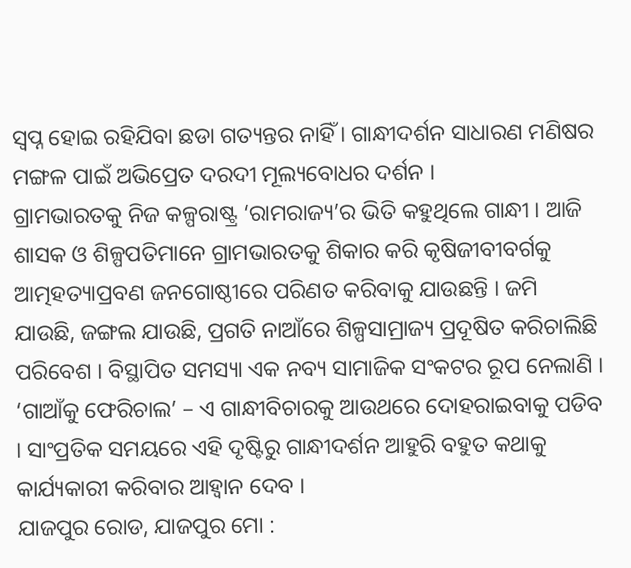ସ୍ୱପ୍ନ ହୋଇ ରହିଯିବା ଛଡା ଗତ୍ୟନ୍ତର ନାହିଁ । ଗାନ୍ଧୀଦର୍ଶନ ସାଧାରଣ ମଣିଷର ମଙ୍ଗଳ ପାଇଁ ଅଭିପ୍ରେତ ଦରଦୀ ମୂଲ୍ୟବୋଧର ଦର୍ଶନ ।
ଗ୍ରାମଭାରତକୁ ନିଜ କଳ୍ପରାଷ୍ଟ୍ର ‘ରାମରାଜ୍ୟ’ର ଭିତି କହୁଥିଲେ ଗାନ୍ଧୀ । ଆଜି ଶାସକ ଓ ଶିଳ୍ପପତିମାନେ ଗ୍ରାମଭାରତକୁ ଶିକାର କରି କୃଷିଜୀବୀବର୍ଗକୁ
ଆତ୍ମହତ୍ୟାପ୍ରବଣ ଜନଗୋଷ୍ଠୀରେ ପରିଣତ କରିବାକୁ ଯାଉଛନ୍ତି । ଜମି ଯାଉଛି, ଜଙ୍ଗଲ ଯାଉଛି, ପ୍ରଗତି ନାଆଁରେ ଶିଳ୍ପସାମ୍ରାଜ୍ୟ ପ୍ରଦୂଷିତ କରିଚାଲିଛି ପରିବେଶ । ବିସ୍ଥାପିତ ସମସ୍ୟା ଏକ ନବ୍ୟ ସାମାଜିକ ସଂକଟର ରୂପ ନେଲାଣି । ‘ଗାଆଁକୁ ଫେରିଚାଲ’ – ଏ ଗାନ୍ଧୀବିଚାରକୁ ଆଉଥରେ ଦୋହରାଇବାକୁ ପଡିବ । ସାଂପ୍ରତିକ ସମୟରେ ଏହି ଦୃଷ୍ଟିରୁ ଗାନ୍ଧୀଦର୍ଶନ ଆହୁରି ବହୁତ କଥାକୁ କାର୍ଯ୍ୟକାରୀ କରିବାର ଆହ୍ୱାନ ଦେବ ।
ଯାଜପୁର ରୋଡ, ଯାଜପୁର ମୋ :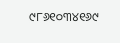୯୮୬୧୦୩୪୧୬୯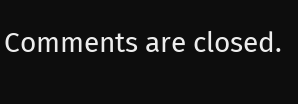Comments are closed.